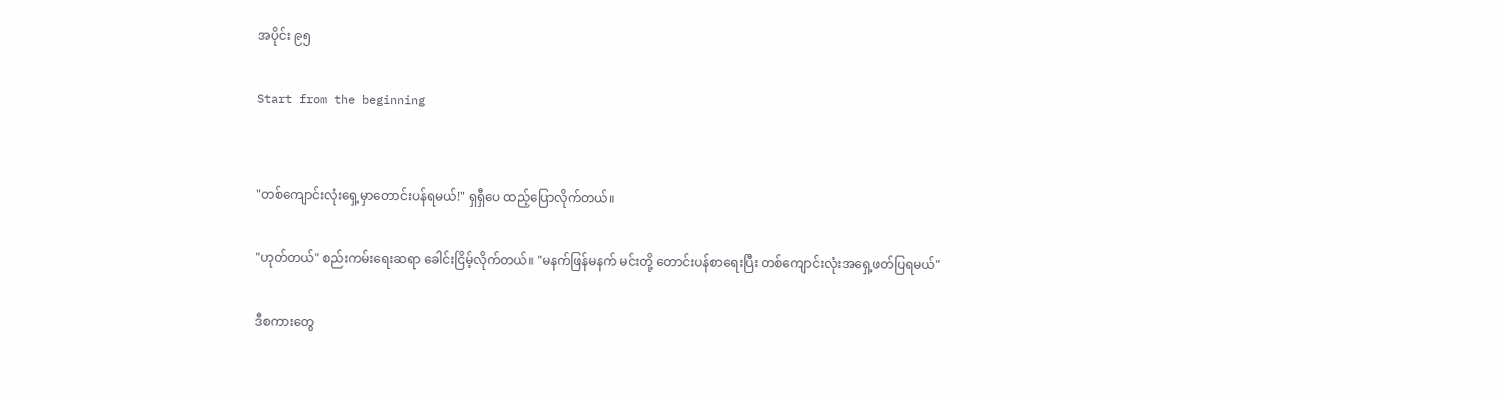အပိုင်း ၉၅

Start from the beginning


"တစ်ကျောင်းလုံးရှေ့မှာတောင်းပန်ရမယ်!" ရှရှီပေ ထည့်ပြောလိုက်တယ်။

"ဟုတ်တယ်" စည်းကမ်းရေးဆရာ ခေါင်းငြိမ့်လိုက်တယ်။ "မနက်ဖြန်မနက် မင်းတို့ တောင်းပန်စာရေးပြီး တစ်ကျောင်းလုံးအရှေ့ဖတ်ပြရမယ်"

ဒီစကားတွေ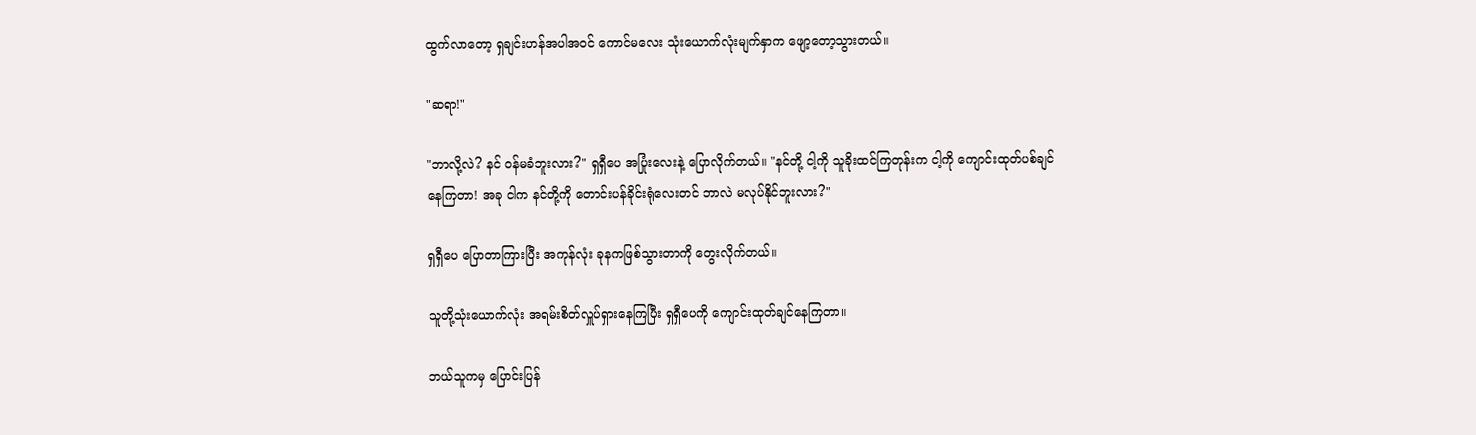ထွက်လာတော့ ရှချင်းဟန်အပါအဝင် ကောင်မလေး သုံးယောက်လုံးမျက်နှာက ဖျော့တော့သွားတယ်။

"ဆရာ!"

"ဘာလို့လဲ? နင် ဝန်မခံဘူးလား?" ရှရှီပေ အပြုံးလေးနဲ့ ပြောလိုက်တယ်။ "နင်တို့ ငါ့ကို သူခိုးထင်ကြတုန်းက ငါ့ကို ကျောင်းထုတ်ပစ်ချင်နေကြတာ! အခု ငါက နင်တို့ကို တောင်းပန်ခိုင်းရုံလေးတင် ဘာလဲ မလုပ်နိုင်ဘူးလား?"

ရှရှီပေ ပြောတာကြားပြီး အကုန်လုံး ခုနကဖြစ်သွားတာကို တွေးလိုက်တယ်။

သူတို့သုံးယောက်လုံး အရမ်းစိတ်လှူပ်ရှားနေကြပြီး ရှရှီပေကို ကျောင်းထုတ်ချင်နေကြတာ။

ဘယ်သူကမှ ပြောင်းပြန်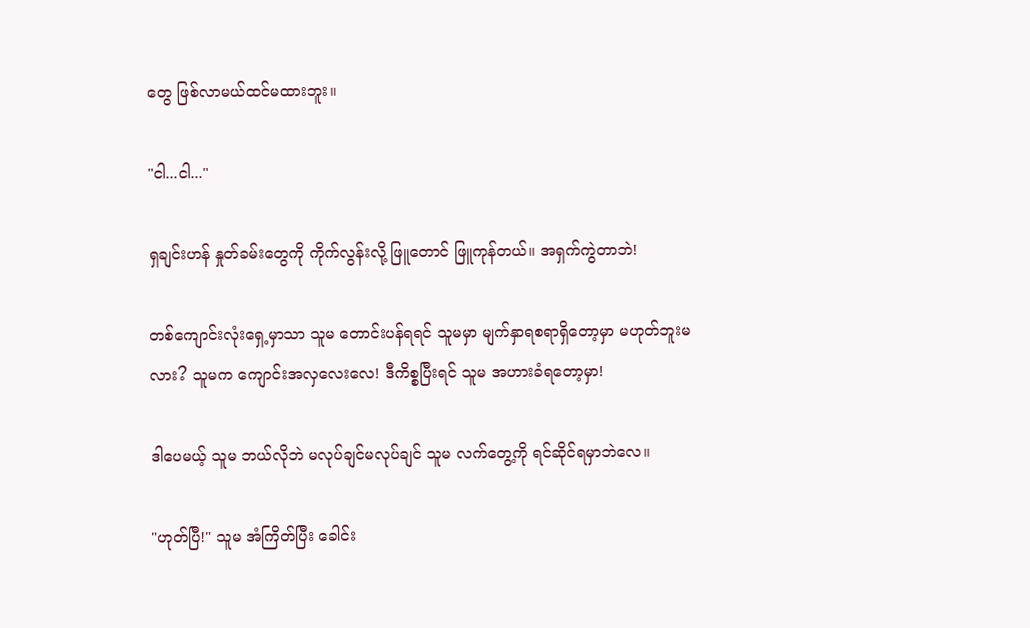တွေ ဖြစ်လာမယ်ထင်မထားဘူး။

"ငါ...ငါ..."

ရှချင်းဟန် နှုတ်ခမ်းတွေကို ကိုက်လွန်းလို့ ဖြူတောင် ဖြူကုန်တယ်။ အရှက်ကွဲတာဘဲ!

တစ်ကျောင်းလုံးရှေ့မှာသာ သူမ တောင်းပန်ရရင် သူမမှာ မျက်နှာရစရာရှိတော့မှာ မဟုတ်ဘူးမလား? သူမက ကျောင်းအလှလေးလေ! ဒီကိစ္စပြီးရင် သူမ အဟားခံရတော့မှာ!

ဒါပေမယ့် သူမ ဘယ်လိုဘဲ မလုပ်ချင်မလုပ်ချင် သူမ လက်တွေ့ကို ရင်ဆိုင်ရမှာဘဲလေ။

"ဟုတ်ပြီ!" သူမ အံကြိတ်ပြီး ခေါင်း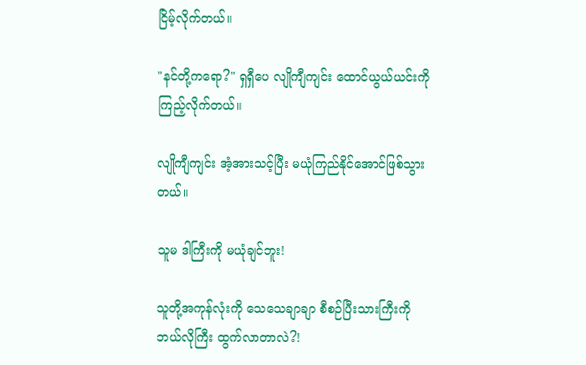ငြိမ့်လိုက်တယ်။

"နင်တို့ကရော?" ရှရှီပေ လျိုကျီကျင်း ထောင်ယွယ်ယင်းကို ကြည့်လိုက်တယ်။

လျိုကျီကျင်း အံ့အားသင့်ပြီး မယုံကြည်နိုင်အောင်ဖြစ်သွားတယ်။

သူမ ဒါကြီးကို မယုံချင်ဘူး!

သူတို့အကုန်လုံးကို သေသေချာချာ စီစဉ်ပြီးသားကြီးကို ဘယ်လိုကြီး ထွက်လာတာလဲ?!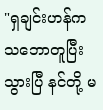"ရှချင်းဟန်က သဘောတူပြီးသွားပြီ နင်တို့ မ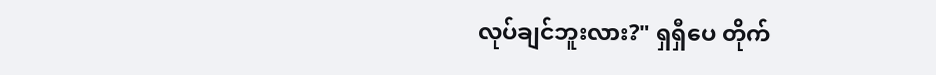လုပ်ချင်ဘူးလား?" ရှရှီပေ တိုက်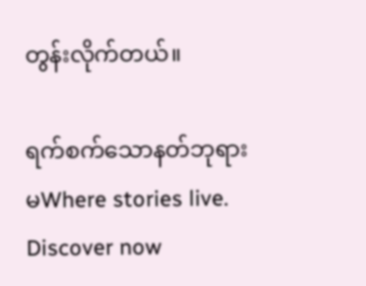တွန်းလိုက်တယ်။

ရက်စက်သောနတ်ဘုရားမWhere stories live. Discover now